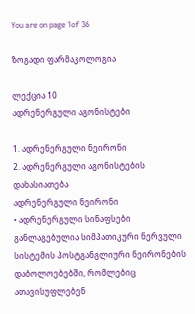You are on page 1of 36

ზოგადი ფარმაკოლოგია

ლექცია 10
ადრენერგული აგონისტები

1. ადრენერგული ნეირონი
2. ადრენერგული აგონისტების დახასიათება
ადრენერგული ნეირონი
• ადრენერგული სინაფსები განლაგებულია სიმპათიკური ნერვული
სისტემის პოსტგანგლიური ნეირონების დაბოლოებებში, რომლებიც
ათავისუფლებენ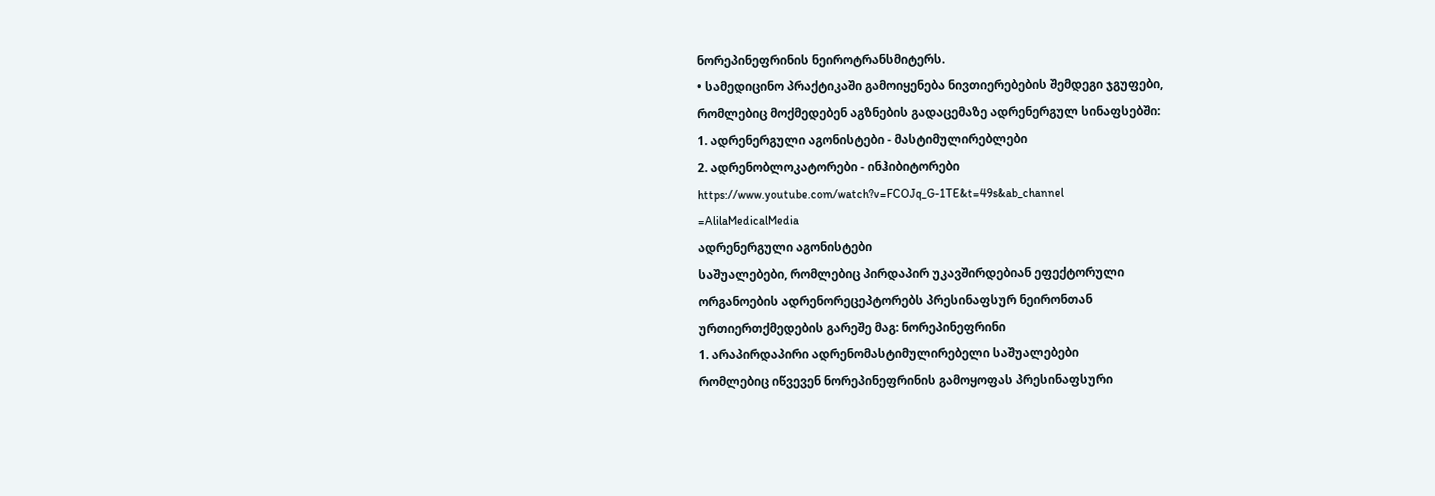ნორეპინეფრინის ნეიროტრანსმიტერს.
• სამედიცინო პრაქტიკაში გამოიყენება ნივთიერებების შემდეგი ჯგუფები,
რომლებიც მოქმედებენ აგზნების გადაცემაზე ადრენერგულ სინაფსებში:
1. ადრენერგული აგონისტები - მასტიმულირებლები
2. ადრენობლოკატორები - ინჰიბიტორები
https://www.youtube.com/watch?v=FCOJq_G-1TE&t=49s&ab_channel
=AlilaMedicalMedia
ადრენერგული აგონისტები
საშუალებები, რომლებიც პირდაპირ უკავშირდებიან ეფექტორული
ორგანოების ადრენორეცეპტორებს პრესინაფსურ ნეირონთან
ურთიერთქმედების გარეშე მაგ: ნორეპინეფრინი
1. არაპირდაპირი ადრენომასტიმულირებელი საშუალებები
რომლებიც იწვევენ ნორეპინეფრინის გამოყოფას პრესინაფსური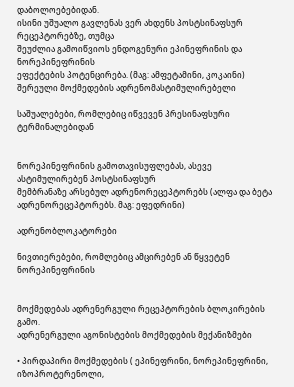დაბოლოებებიდან.
ისინი უშუალო გავლენას ვერ ახდენს პოსტსინაფსურ რეცეპტორებზე, თუმცა
შეუძლია გამოიწვიოს ენდოგენური ეპინეფრინის და ნორეპინეფრინის
ეფექტების პოტენცირება. (მაგ: ამფეტამინი, კოკაინი)
შერეული მოქმედების ადრენომასტიმულირებელი

საშუალებები, რომლებიც იწვევენ პრესინაფსური ტერმინალებიდან


ნორეპინეფრინის გამოთავისუფლებას, ასევე ასტიმულირებენ პოსტსინაფსურ
მემბრანაზე არსებულ ადრენორეცეპტორებს (ალფა და ბეტა
ადრენორეცეპტორებს. მაგ: ეფედრინი)

ადრენობლოკატორები

ნივთიერებები, რომლებიც ამცირებენ ან წყვეტენ ნორეპინეფრინის


მოქმედებას ადრენერგული რეცეპტორების ბლოკირების გამო.
ადრენერგული აგონისტების მოქმედების მექანიზმები

• პირდაპირი მოქმედების ( ეპინეფრინი, ნორეპინეფრინი, იზოპროტერენოლი,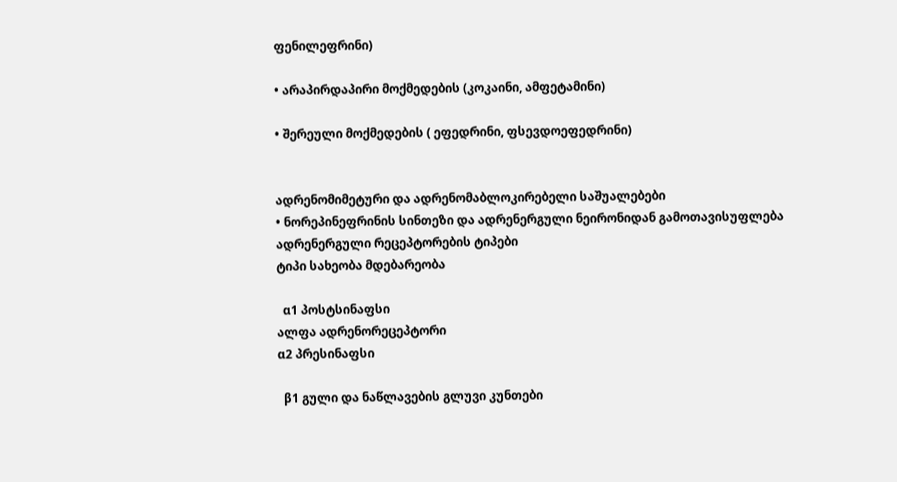ფენილეფრინი)

• არაპირდაპირი მოქმედების (კოკაინი, ამფეტამინი)

• შერეული მოქმედების ( ეფედრინი, ფსევდოეფედრინი)


ადრენომიმეტური და ადრენომაბლოკირებელი საშუალებები
• ნორეპინეფრინის სინთეზი და ადრენერგული ნეირონიდან გამოთავისუფლება
ადრენერგული რეცეპტორების ტიპები
ტიპი სახეობა მდებარეობა

  α1 პოსტსინაფსი
ალფა ადრენორეცეპტორი
α2 პრესინაფსი

  β1 გული და ნაწლავების გლუვი კუნთები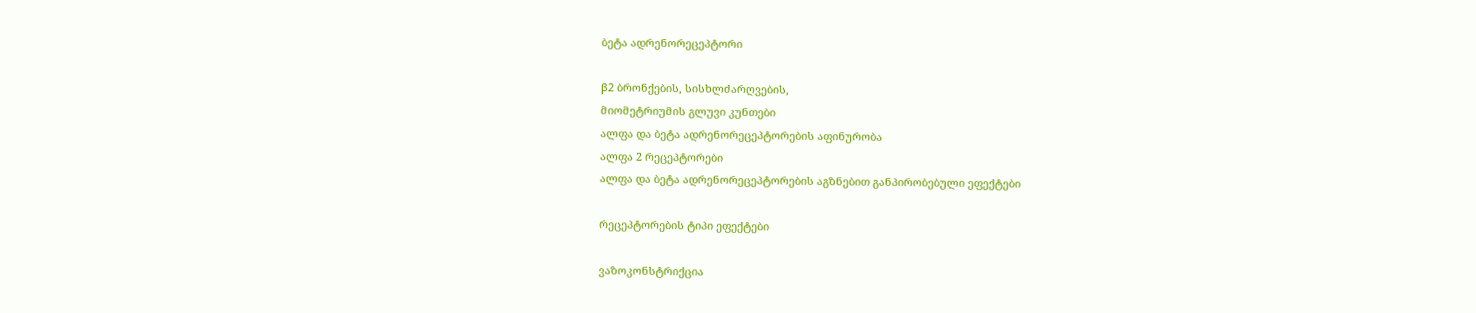ბეტა ადრენორეცეპტორი

β2 ბრონქების, სისხლძარღვების,
მიომეტრიუმის გლუვი კუნთები
ალფა და ბეტა ადრენორეცეპტორების აფინურობა
ალფა 2 რეცეპტორები
ალფა და ბეტა ადრენორეცეპტორების აგზნებით განპირობებული ეფექტები

რეცეპტორების ტიპი ეფექტები

ვაზოკონსტრიქცია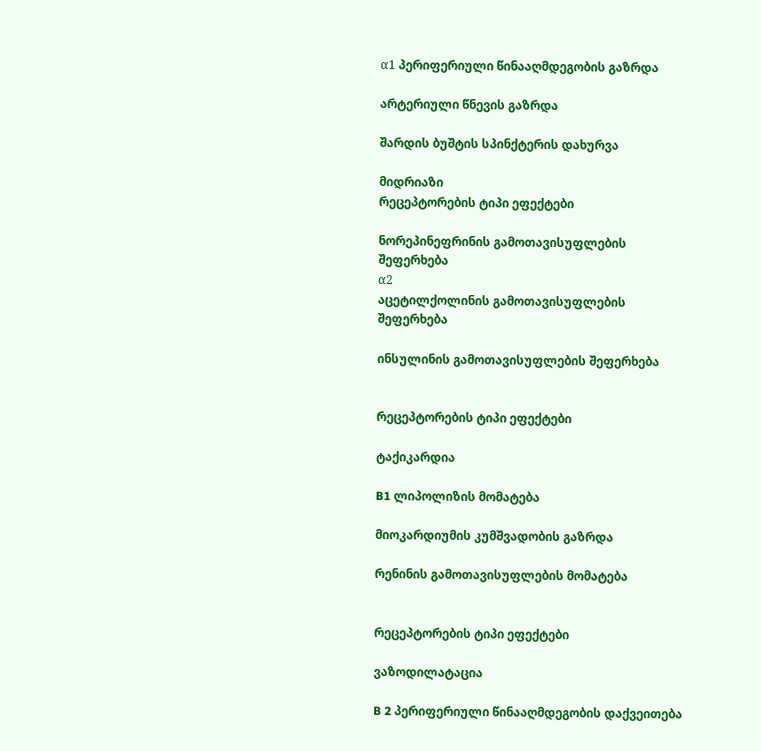α1 პერიფერიული წინააღმდეგობის გაზრდა

არტერიული წნევის გაზრდა

შარდის ბუშტის სპინქტერის დახურვა

მიდრიაზი
რეცეპტორების ტიპი ეფექტები

ნორეპინეფრინის გამოთავისუფლების
შეფერხება
α2
აცეტილქოლინის გამოთავისუფლების
შეფერხება

ინსულინის გამოთავისუფლების შეფერხება


რეცეპტორების ტიპი ეფექტები

ტაქიკარდია

B1 ლიპოლიზის მომატება

მიოკარდიუმის კუმშვადობის გაზრდა

რენინის გამოთავისუფლების მომატება


რეცეპტორების ტიპი ეფექტები

ვაზოდილატაცია

B 2 პერიფერიული წინააღმდეგობის დაქვეითება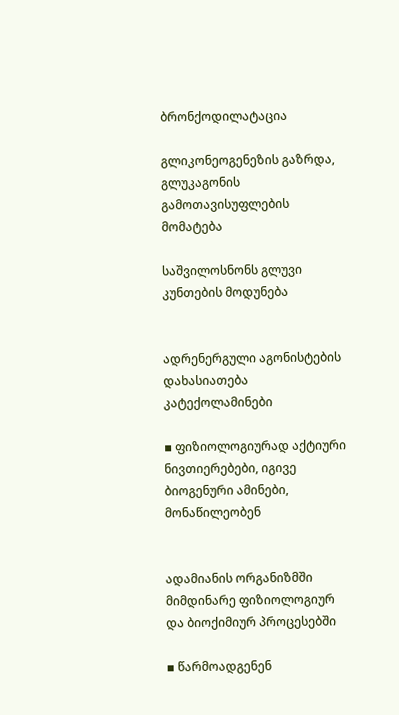ბრონქოდილატაცია

გლიკონეოგენეზის გაზრდა,
გლუკაგონის გამოთავისუფლების მომატება

საშვილოსნონს გლუვი კუნთების მოდუნება


ადრენერგული აგონისტების დახასიათება
კატექოლამინები

▪ ფიზიოლოგიურად აქტიური ნივთიერებები, იგივე ბიოგენური ამინები, მონაწილეობენ


ადამიანის ორგანიზმში მიმდინარე ფიზიოლოგიურ და ბიოქიმიურ პროცესებში

▪ წარმოადგენენ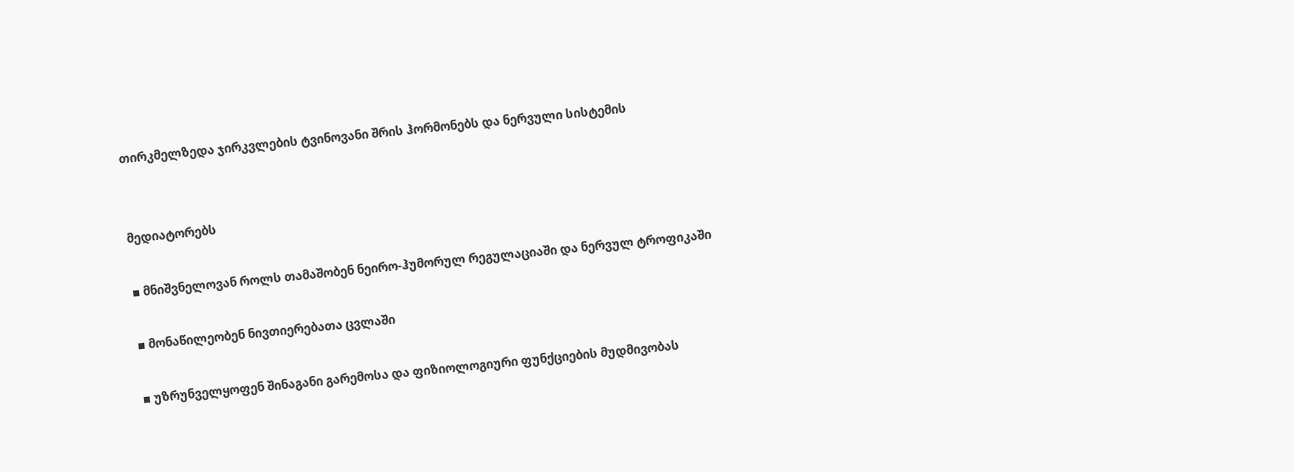თირკმელზედა ჯირკვლების ტვინოვანი შრის ჰორმონებს და ნერვული სისტემის


მედიატორებს

▪ მნიშვნელოვან როლს თამაშობენ ნეირო-ჰუმორულ რეგულაციაში და ნერვულ ტროფიკაში

▪ მონაწილეობენ ნივთიერებათა ცვლაში

▪ უზრუნველყოფენ შინაგანი გარემოსა და ფიზიოლოგიური ფუნქციების მუდმივობას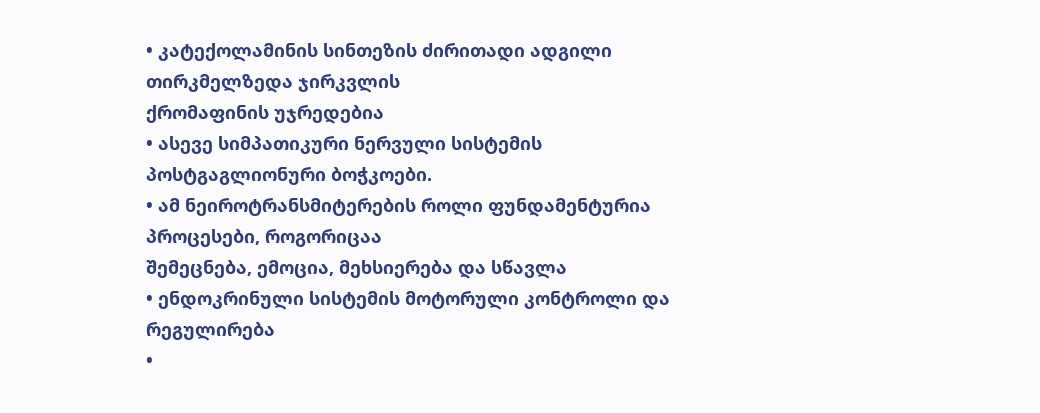• კატექოლამინის სინთეზის ძირითადი ადგილი თირკმელზედა ჯირკვლის
ქრომაფინის უჯრედებია
• ასევე სიმპათიკური ნერვული სისტემის პოსტგაგლიონური ბოჭკოები.
• ამ ნეიროტრანსმიტერების როლი ფუნდამენტურია პროცესები, როგორიცაა
შემეცნება, ემოცია, მეხსიერება და სწავლა
• ენდოკრინული სისტემის მოტორული კონტროლი და რეგულირება
•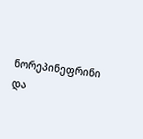ნორეპინეფრინი და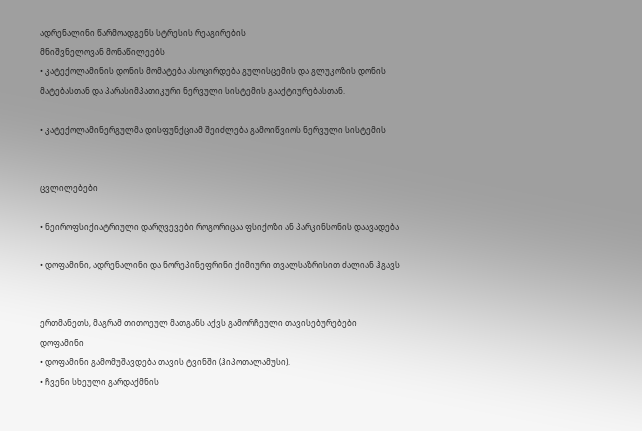ადრენალინი წარმოადგენს სტრესის რეაგირების
მნიშვნელოვან მონაწილეებს
• კატექოლამინის დონის მომატება ასოცირდება გულისცემის და გლუკოზის დონის
მატებასთან და პარასიმპათიკური ნერვული სისტემის გააქტიურებასთან.

• კატექოლამინერგულმა დისფუნქციამ შეიძლება გამოიწვიოს ნერვული სისტემის


ცვლილებები

• ნეიროფსიქიატრიული დარღვევები როგორიცაა ფსიქოზი ან პარკინსონის დაავადება

• დოფამინი, ადრენალინი და ნორეპინეფრინი ქიმიური თვალსაზრისით ძალიან ჰგავს


ერთმანეთს, მაგრამ თითოეულ მათგანს აქვს გამორჩეული თავისებურებები
დოფამინი
• დოფამინი გამომუშავდება თავის ტვინში (ჰიპოთალამუსი).
• ჩვენი სხეული გარდაქმნის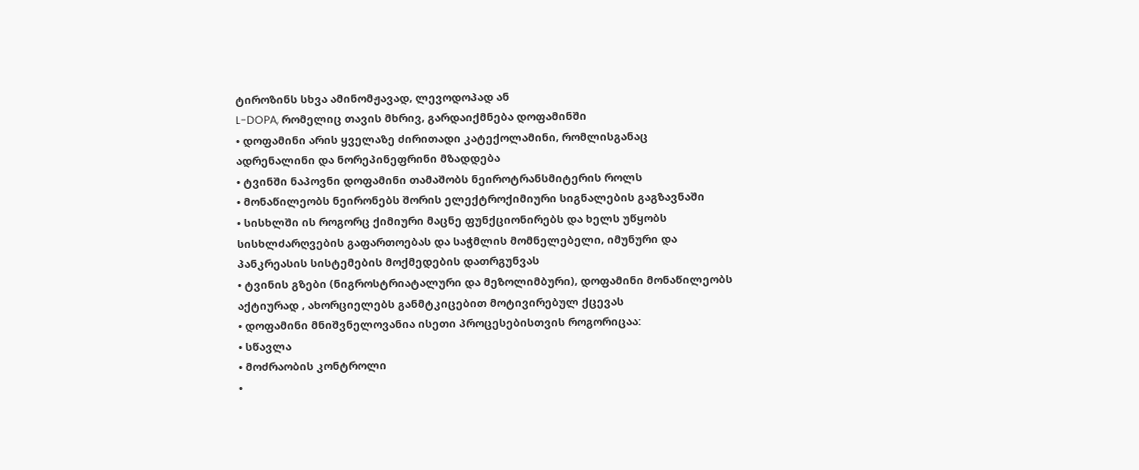ტიროზინს სხვა ამინომჟავად, ლევოდოპად ან
L-DOPA, რომელიც თავის მხრივ, გარდაიქმნება დოფამინში
• დოფამინი არის ყველაზე ძირითადი კატექოლამინი, რომლისგანაც
ადრენალინი და ნორეპინეფრინი მზადდება
• ტვინში ნაპოვნი დოფამინი თამაშობს ნეიროტრანსმიტერის როლს
• მონაწილეობს ნეირონებს შორის ელექტროქიმიური სიგნალების გაგზავნაში
• სისხლში ის როგორც ქიმიური მაცნე ფუნქციონირებს და ხელს უწყობს
სისხლძარღვების გაფართოებას და საჭმლის მომნელებელი, იმუნური და
პანკრეასის სისტემების მოქმედების დათრგუნვას
• ტვინის გზები (ნიგროსტრიატალური და მეზოლიმბური), დოფამინი მონაწილეობს
აქტიურად , ახორციელებს განმტკიცებით მოტივირებულ ქცევას
• დოფამინი მნიშვნელოვანია ისეთი პროცესებისთვის როგორიცაა:
• სწავლა
• მოძრაობის კონტროლი
•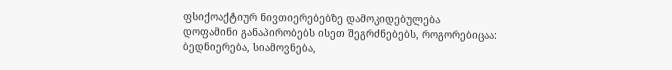ფსიქოაქტიურ ნივთიერებებზე დამოკიდებულება
დოფამინი განაპირობებს ისეთ შეგრძნებებს, როგორებიცაა:
ბედნიერება, სიამოვნება,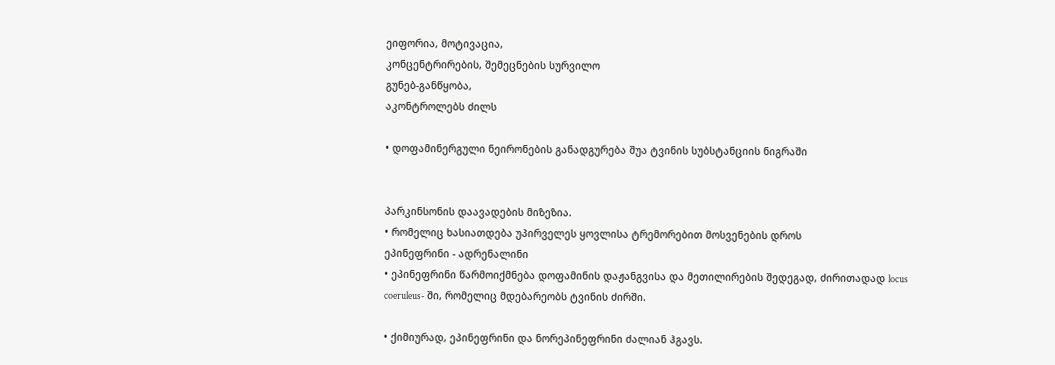ეიფორია, მოტივაცია,
კონცენტრირების, შემეცნების სურვილო
გუნებ-განწყობა,
აკონტროლებს ძილს

• დოფამინერგული ნეირონების განადგურება შუა ტვინის სუბსტანციის ნიგრაში


პარკინსონის დაავადების მიზეზია.
• რომელიც ხასიათდება უპირველეს ყოვლისა ტრემორებით მოსვენების დროს
ეპინეფრინი - ადრენალინი
• ეპინეფრინი წარმოიქმნება დოფამინის დაჟანგვისა და მეთილირების შედეგად, ძირითადად locus
coeruleus- ში, რომელიც მდებარეობს ტვინის ძირში.

• ქიმიურად, ეპინეფრინი და ნორეპინეფრინი ძალიან ჰგავს.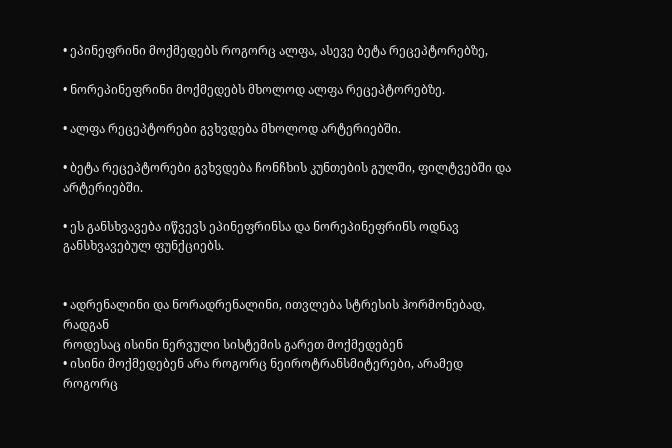• ეპინეფრინი მოქმედებს როგორც ალფა, ასევე ბეტა რეცეპტორებზე,

• ნორეპინეფრინი მოქმედებს მხოლოდ ალფა რეცეპტორებზე.

• ალფა რეცეპტორები გვხვდება მხოლოდ არტერიებში.

• ბეტა რეცეპტორები გვხვდება ჩონჩხის კუნთების გულში, ფილტვებში და არტერიებში.

• ეს განსხვავება იწვევს ეპინეფრინსა და ნორეპინეფრინს ოდნავ განსხვავებულ ფუნქციებს.


• ადრენალინი და ნორადრენალინი, ითვლება სტრესის ჰორმონებად, რადგან
როდესაც ისინი ნერვული სისტემის გარეთ მოქმედებენ
• ისინი მოქმედებენ არა როგორც ნეიროტრანსმიტერები, არამედ როგორც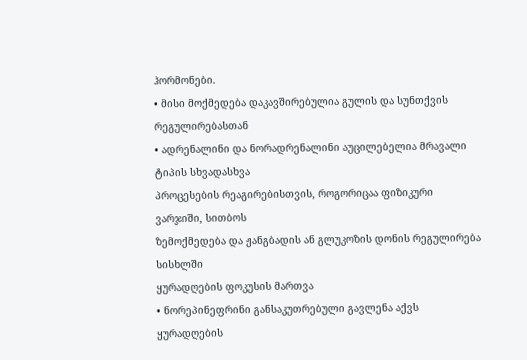ჰორმონები.
• მისი მოქმედება დაკავშირებულია გულის და სუნთქვის რეგულირებასთან
• ადრენალინი და ნორადრენალინი აუცილებელია მრავალი ტიპის სხვადასხვა
პროცესების რეაგირებისთვის, როგორიცაა ფიზიკური ვარჯიში, სითბოს
ზემოქმედება და ჟანგბადის ან გლუკოზის დონის რეგულირება სისხლში
ყურადღების ფოკუსის მართვა
• ნორეპინეფრინი განსაკუთრებული გავლენა აქვს ყურადღების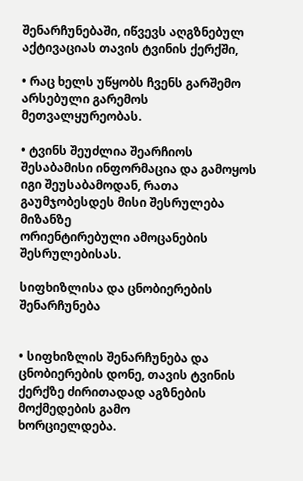შენარჩუნებაში, იწვევს აღგზნებულ აქტივაციას თავის ტვინის ქერქში,

• რაც ხელს უწყობს ჩვენს გარშემო არსებული გარემოს მეთვალყურეობას.

• ტვინს შეუძლია შეარჩიოს შესაბამისი ინფორმაცია და გამოყოს იგი შეუსაბამოდან, რათა გაუმჯობესდეს მისი შესრულება მიზანზე
ორიენტირებული ამოცანების შესრულებისას.

სიფხიზლისა და ცნობიერების შენარჩუნება


• სიფხიზლის შენარჩუნება და ცნობიერების დონე, თავის ტვინის ქერქზე ძირითადად აგზნების მოქმედების გამო
ხორციელდება.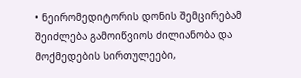• ნეირომედიტორის დონის შემცირებამ შეიძლება გამოიწვიოს ძილიანობა და მოქმედების სირთულეები,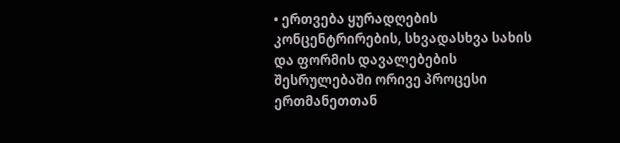• ერთვება ყურადღების კონცენტრირების, სხვადასხვა სახის და ფორმის დავალებების შესრულებაში ორივე პროცესი
ერთმანეთთან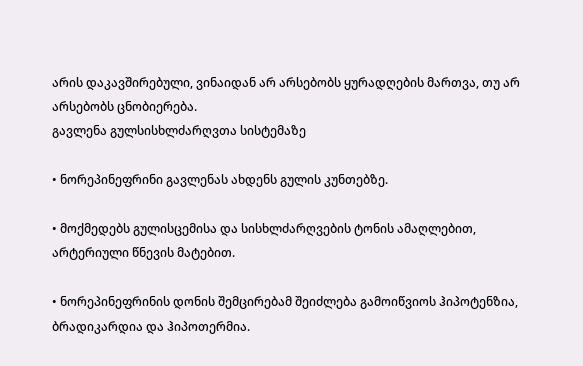არის დაკავშირებული, ვინაიდან არ არსებობს ყურადღების მართვა, თუ არ არსებობს ცნობიერება.
გავლენა გულსისხლძარღვთა სისტემაზე

• ნორეპინეფრინი გავლენას ახდენს გულის კუნთებზე.

• მოქმედებს გულისცემისა და სისხლძარღვების ტონის ამაღლებით, არტერიული წნევის მატებით.

• ნორეპინეფრინის დონის შემცირებამ შეიძლება გამოიწვიოს ჰიპოტენზია, ბრადიკარდია და ჰიპოთერმია.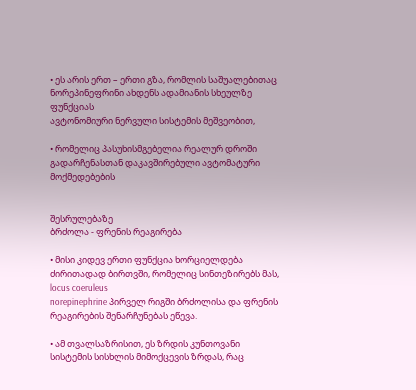• ეს არის ერთ – ერთი გზა, რომლის საშუალებითაც ნორეპინეფრინი ახდენს ადამიანის სხეულზე ფუნქციას
ავტონომიური ნერვული სისტემის მეშვეობით,

• რომელიც პასუხისმგებელია რეალურ დროში გადარჩენასთან დაკავშირებული ავტომატური მოქმედებების


შესრულებაზე
ბრძოლა - ფრენის რეაგირება

• მისი კიდევ ერთი ფუნქცია ხორციელდება ძირითადად ბირთვში, რომელიც სინთეზირებს მას, locus coeruleus
norepinephrine პირველ რიგში ბრძოლისა და ფრენის რეაგირების შენარჩუნებას ეწევა.

• ამ თვალსაზრისით, ეს ზრდის კუნთოვანი სისტემის სისხლის მიმოქცევის ზრდას, რაც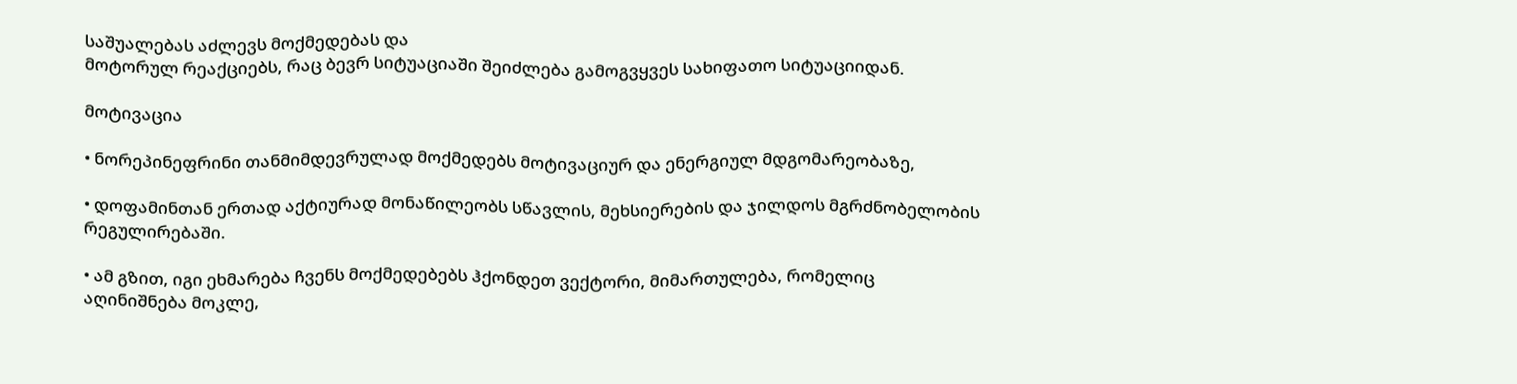საშუალებას აძლევს მოქმედებას და
მოტორულ რეაქციებს, რაც ბევრ სიტუაციაში შეიძლება გამოგვყვეს სახიფათო სიტუაციიდან.

მოტივაცია

• ნორეპინეფრინი თანმიმდევრულად მოქმედებს მოტივაციურ და ენერგიულ მდგომარეობაზე,

• დოფამინთან ერთად აქტიურად მონაწილეობს სწავლის, მეხსიერების და ჯილდოს მგრძნობელობის რეგულირებაში.

• ამ გზით, იგი ეხმარება ჩვენს მოქმედებებს ჰქონდეთ ვექტორი, მიმართულება, რომელიც აღინიშნება მოკლე,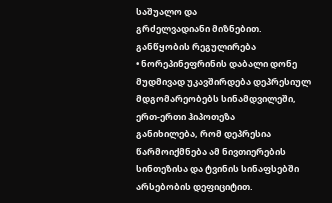საშუალო და
გრძელვადიანი მიზნებით.
განწყობის რეგულირება
• ნორეპინეფრინის დაბალი დონე მუდმივად უკავშირდება დეპრესიულ მდგომარეობებს სინამდვილეში, ერთ-ერთი ჰიპოთეზა
განიხილება, რომ დეპრესია წარმოიქმნება ამ ნივთიერების სინთეზისა და ტვინის სინაფსებში არსებობის დეფიციტით.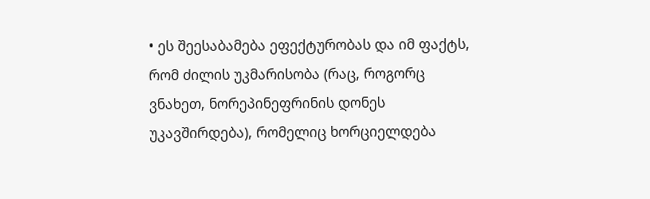• ეს შეესაბამება ეფექტურობას და იმ ფაქტს, რომ ძილის უკმარისობა (რაც, როგორც ვნახეთ, ნორეპინეფრინის დონეს
უკავშირდება), რომელიც ხორციელდება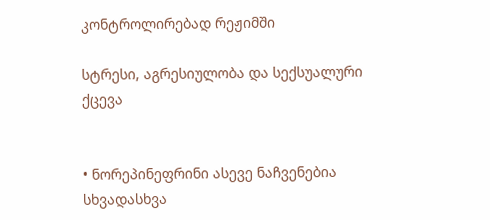კონტროლირებად რეჟიმში

სტრესი, აგრესიულობა და სექსუალური ქცევა


• ნორეპინეფრინი ასევე ნაჩვენებია სხვადასხვა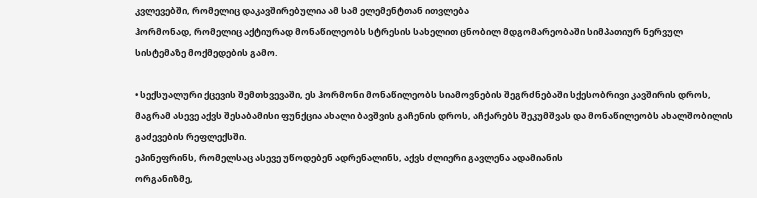კვლევებში, რომელიც დაკავშირებულია ამ სამ ელემენტთან ითვლება
ჰორმონად, რომელიც აქტიურად მონაწილეობს სტრესის სახელით ცნობილ მდგომარეობაში სიმპათიურ ნერვულ
სისტემაზე მოქმედების გამო.

• სექსუალური ქცევის შემთხვევაში, ეს ჰორმონი მონაწილეობს სიამოვნების შეგრძნებაში სქესობრივი კავშირის დროს,
მაგრამ ასევე აქვს შესაბამისი ფუნქცია ახალი ბავშვის გაჩენის დროს, აჩქარებს შეკუმშვას და მონაწილეობს ახალშობილის
გაძევების რეფლექსში.
ეპინეფრინს, რომელსაც ასევე უწოდებენ ადრენალინს, აქვს ძლიერი გავლენა ადამიანის
ორგანიზმე,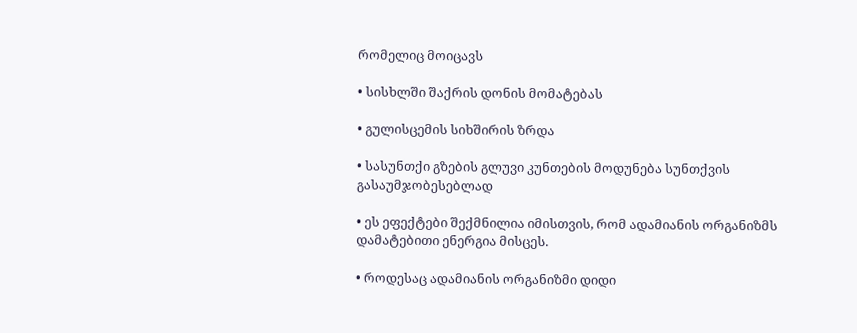რომელიც მოიცავს

• სისხლში შაქრის დონის მომატებას

• გულისცემის სიხშირის ზრდა

• სასუნთქი გზების გლუვი კუნთების მოდუნება სუნთქვის გასაუმჯობესებლად

• ეს ეფექტები შექმნილია იმისთვის, რომ ადამიანის ორგანიზმს დამატებითი ენერგია მისცეს.

• როდესაც ადამიანის ორგანიზმი დიდი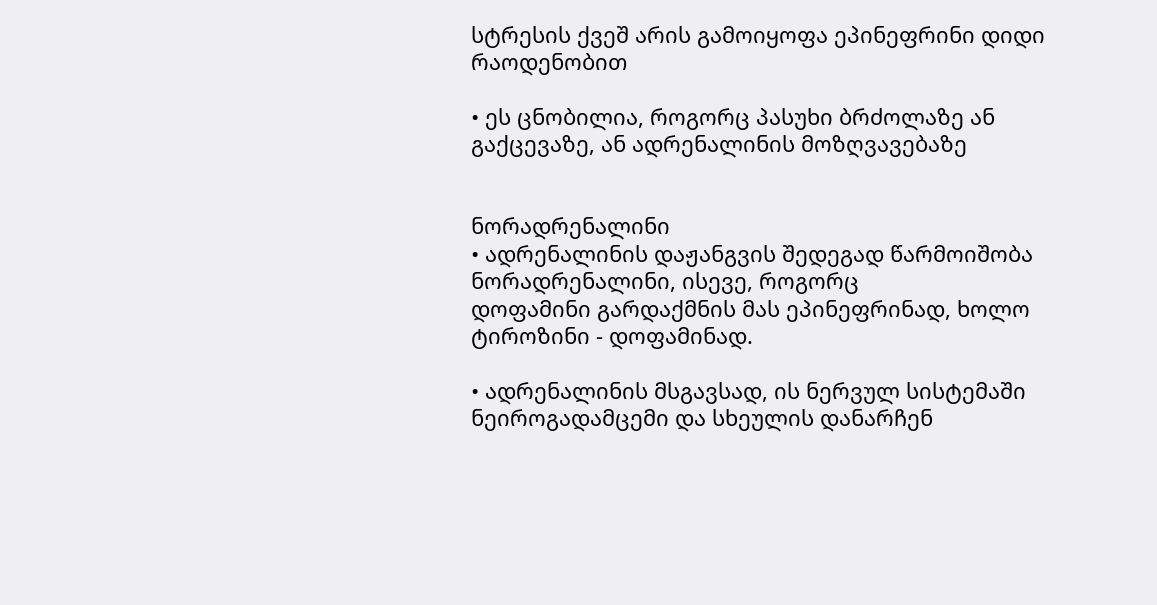სტრესის ქვეშ არის გამოიყოფა ეპინეფრინი დიდი
რაოდენობით

• ეს ცნობილია, როგორც პასუხი ბრძოლაზე ან გაქცევაზე, ან ადრენალინის მოზღვავებაზე


ნორადრენალინი
• ადრენალინის დაჟანგვის შედეგად წარმოიშობა ნორადრენალინი, ისევე, როგორც
დოფამინი გარდაქმნის მას ეპინეფრინად, ხოლო ტიროზინი - დოფამინად.

• ადრენალინის მსგავსად, ის ნერვულ სისტემაში ნეიროგადამცემი და სხეულის დანარჩენ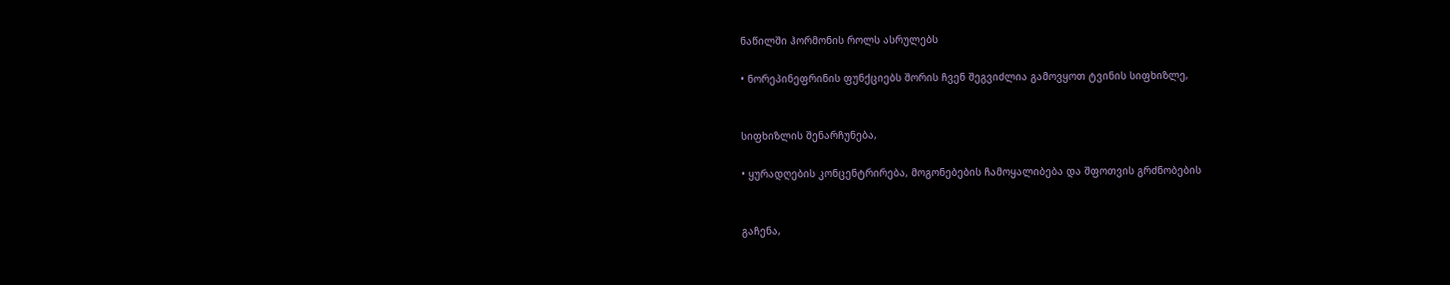ნაწილში ჰორმონის როლს ასრულებს

• ნორეპინეფრინის ფუნქციებს შორის ჩვენ შეგვიძლია გამოვყოთ ტვინის სიფხიზლე,


სიფხიზლის შენარჩუნება,

• ყურადღების კონცენტრირება, მოგონებების ჩამოყალიბება და შფოთვის გრძნობების


გაჩენა,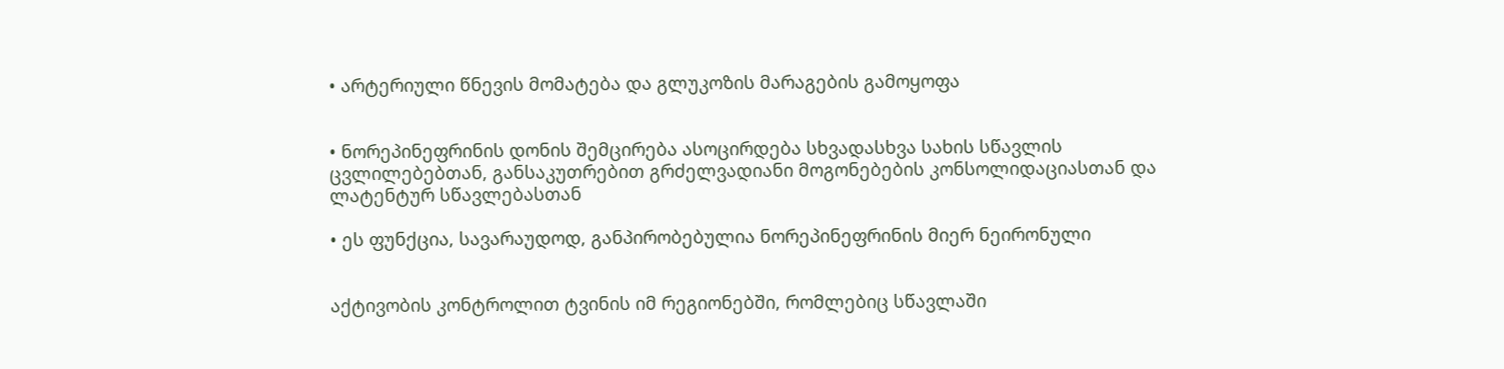• არტერიული წნევის მომატება და გლუკოზის მარაგების გამოყოფა


• ნორეპინეფრინის დონის შემცირება ასოცირდება სხვადასხვა სახის სწავლის
ცვლილებებთან, განსაკუთრებით გრძელვადიანი მოგონებების კონსოლიდაციასთან და
ლატენტურ სწავლებასთან

• ეს ფუნქცია, სავარაუდოდ, განპირობებულია ნორეპინეფრინის მიერ ნეირონული


აქტივობის კონტროლით ტვინის იმ რეგიონებში, რომლებიც სწავლაში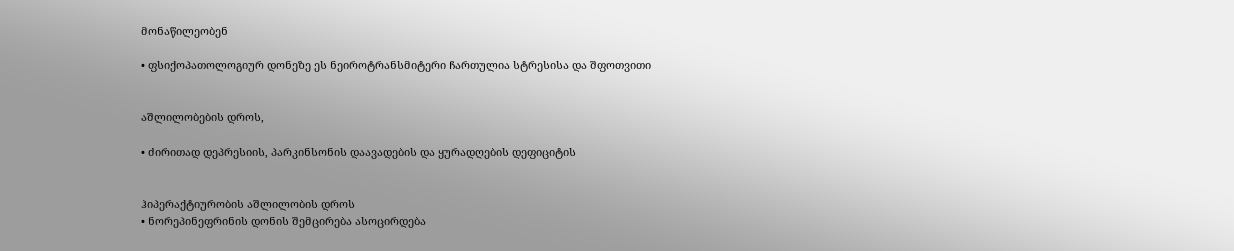მონაწილეობენ

• ფსიქოპათოლოგიურ დონეზე ეს ნეიროტრანსმიტერი ჩართულია სტრესისა და შფოთვითი


აშლილობების დროს,

• ძირითად დეპრესიის, პარკინსონის დაავადების და ყურადღების დეფიციტის


ჰიპერაქტიურობის აშლილობის დროს
• ნორეპინეფრინის დონის შემცირება ასოცირდება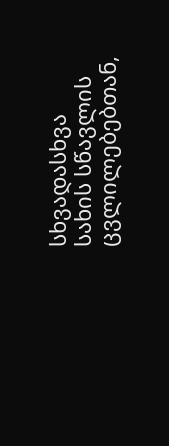სხვადასხვა სახის სწავლის
ცვლილებებთან,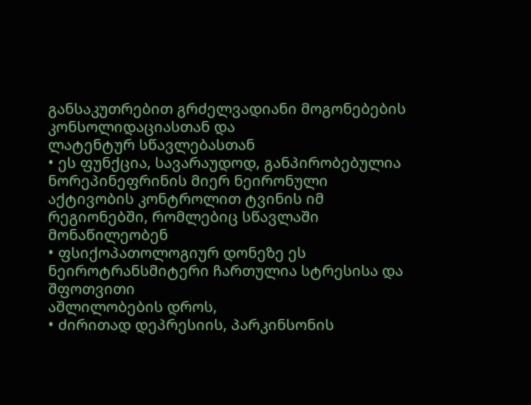განსაკუთრებით გრძელვადიანი მოგონებების კონსოლიდაციასთან და
ლატენტურ სწავლებასთან
• ეს ფუნქცია, სავარაუდოდ, განპირობებულია ნორეპინეფრინის მიერ ნეირონული
აქტივობის კონტროლით ტვინის იმ რეგიონებში, რომლებიც სწავლაში მონაწილეობენ
• ფსიქოპათოლოგიურ დონეზე ეს ნეიროტრანსმიტერი ჩართულია სტრესისა და შფოთვითი
აშლილობების დროს,
• ძირითად დეპრესიის, პარკინსონის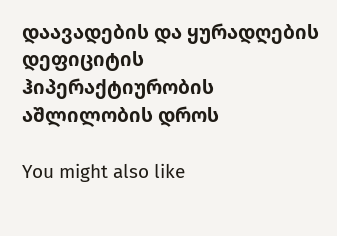დაავადების და ყურადღების დეფიციტის
ჰიპერაქტიურობის აშლილობის დროს

You might also like